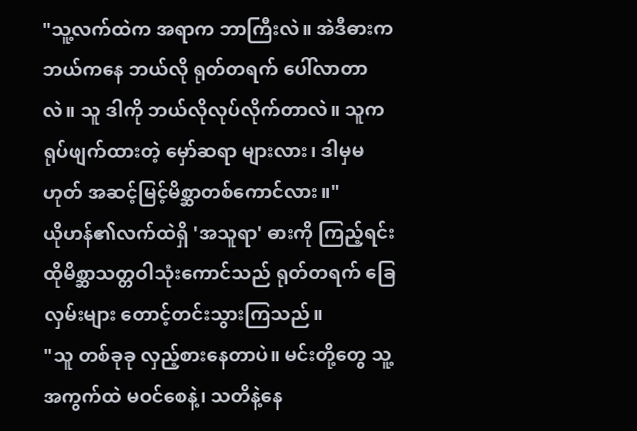"သူ့လက်ထဲက အရာက ဘာကြီးလဲ။ အဲဒီဓားက ဘယ်ကနေ ဘယ်လို ရုတ်တရက် ပေါ်လာတာလဲ။ သူ ဒါကို ဘယ်လိုလုပ်လိုက်တာလဲ။ သူက ရုပ်ဖျက်ထားတဲ့ မှော်ဆရာ များလား၊ ဒါမှမဟုတ် အဆင့်မြင့်မိစ္ဆာတစ်ကောင်လား။"
ယိုဟန်၏လက်ထဲရှိ 'အသူရာ' ဓားကို ကြည့်ရင်း ထိုမိစ္ဆာသတ္တဝါသုံးကောင်သည် ရုတ်တရက် ခြေလှမ်းများ တောင့်တင်းသွားကြသည်။
"သူ တစ်ခုခု လှည့်စားနေတာပဲ။ မင်းတို့တွေ သူ့အကွက်ထဲ မဝင်စေနဲ့၊ သတိနဲ့နေ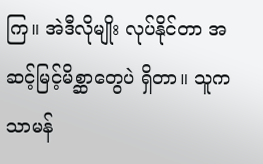ကြ။ အဲဒီလိုမျိုး လုပ်နိုင်တာ အဆင့်မြင့်မိစ္ဆာတွေပဲ ရှိတာ။ သူက သာမန်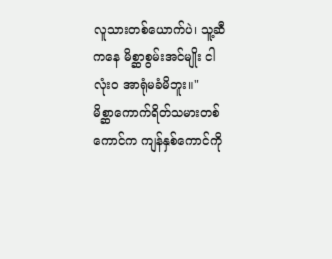လူသားတစ်ယောက်ပဲ၊ သူ့ဆီကနေ မိစ္ဆာစွမ်းအင်မျိုး ငါ လုံးဝ အာရုံမခံမိဘူး။"
မိစ္ဆာကောက်ရိတ်သမားတစ်ကောင်က ကျန်နှစ်ကောင်ကို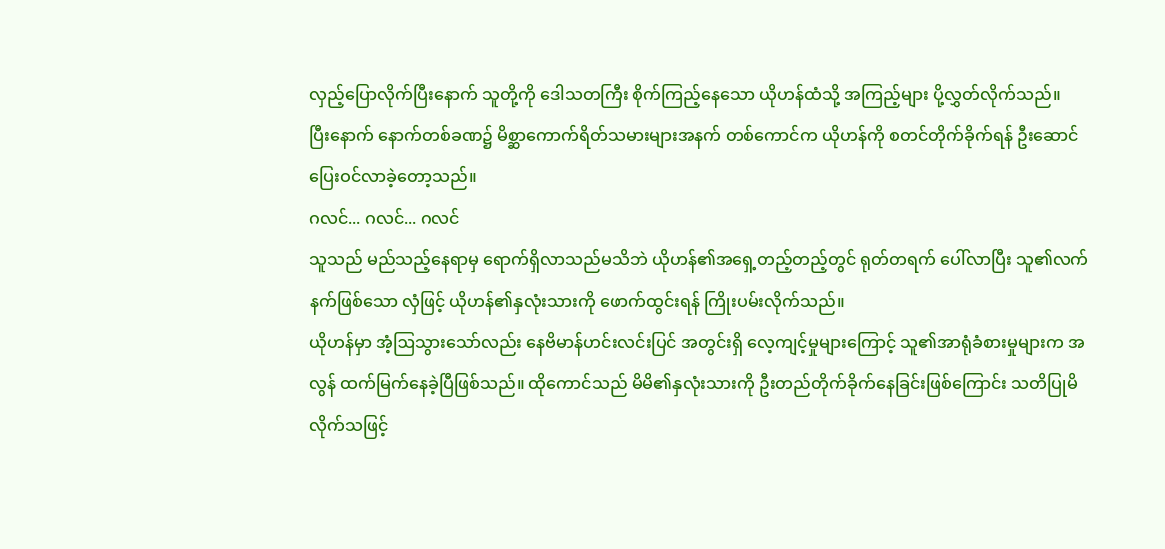လှည့်ပြောလိုက်ပြီးနောက် သူတို့ကို ဒေါသတကြီး စိုက်ကြည့်နေသော ယိုဟန်ထံသို့ အကြည့်များ ပို့လွှတ်လိုက်သည်။
ပြီးနောက် နောက်တစ်ခဏ၌ မိစ္ဆာကောက်ရိတ်သမားများအနက် တစ်ကောင်က ယိုဟန်ကို စတင်တိုက်ခိုက်ရန် ဦးဆောင်ပြေးဝင်လာခဲ့တော့သည်။
ဂလင်... ဂလင်... ဂလင်
သူသည် မည်သည့်နေရာမှ ရောက်ရှိလာသည်မသိဘဲ ယိုဟန်၏အရှေ့တည့်တည့်တွင် ရုတ်တရက် ပေါ်လာပြီး သူ၏လက်နက်ဖြစ်သော လှံဖြင့် ယိုဟန်၏နှလုံးသားကို ဖောက်ထွင်းရန် ကြိုးပမ်းလိုက်သည်။
ယိုဟန်မှာ အံ့ဩသွားသော်လည်း နေဗိမာန်ဟင်းလင်းပြင် အတွင်းရှိ လေ့ကျင့်မှုများကြောင့် သူ၏အာရုံခံစားမှုများက အလွန် ထက်မြက်နေခဲ့ပြီဖြစ်သည်။ ထိုကောင်သည် မိမိ၏နှလုံးသားကို ဦးတည်တိုက်ခိုက်နေခြင်းဖြစ်ကြောင်း သတိပြုမိလိုက်သဖြင့်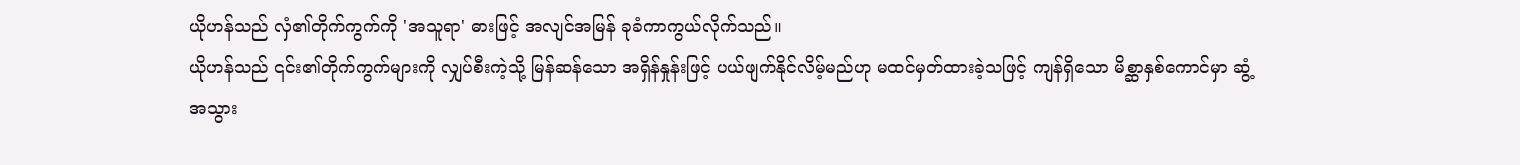ယိုဟန်သည် လှံ၏တိုက်ကွက်ကို 'အသူရာ' ဓားဖြင့် အလျင်အမြန် ခုခံကာကွယ်လိုက်သည်။
ယိုဟန်သည် ၎င်း၏တိုက်ကွက်များကို လျှပ်စီးကဲ့သို့ မြန်ဆန်သော အရှိန်နှုန်းဖြင့် ပယ်ဖျက်နိုင်လိမ့်မည်ဟု မထင်မှတ်ထားခဲ့သဖြင့် ကျန်ရှိသော မိစ္ဆာနှစ်ကောင်မှာ ဆွံ့အသွား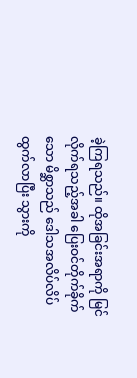ခဲ့ကြရသည်။ ထိုအခြင်းအရာကို မြင်လိုက်ရသည့်အခါ ပြေးဝင်တိုက်ခိုက်သော မိစ္ဆာသည် ဒေါသအလိပ်လိပ် ထွက်လာပြီး သွားကို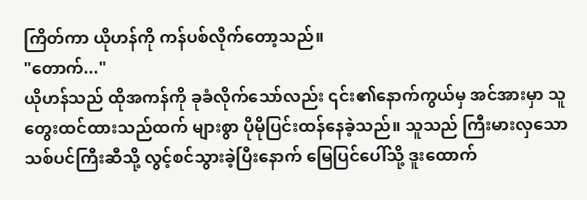ကြိတ်ကာ ယိုဟန်ကို ကန်ပစ်လိုက်တော့သည်။
"တောက်..."
ယိုဟန်သည် ထိုအကန်ကို ခုခံလိုက်သော်လည်း ၎င်း၏နောက်ကွယ်မှ အင်အားမှာ သူတွေးထင်ထားသည်ထက် များစွာ ပိုမိုပြင်းထန်နေခဲ့သည်။ သူသည် ကြီးမားလှသော သစ်ပင်ကြီးဆီသို့ လွင့်စင်သွားခဲ့ပြီးနောက် မြေပြင်ပေါ်သို့ ဒူးထောက်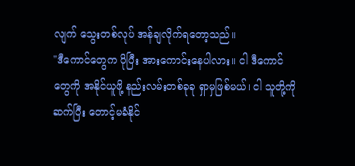လျက် သွေးတစ်လုပ် အန်ချလိုက်ရတော့သည်။
"ဒီကောင်တွေက ပိုပြီး အားကောင်းနေပါလား။ ငါ ဒီကောင်တွေကို အနိုင်ယူဖို့ နည်းလမ်းတစ်ခုခု ရှာမှဖြစ်မယ်၊ ငါ သူတို့ကို ဆက်ပြီး တောင့်မခံနိုင်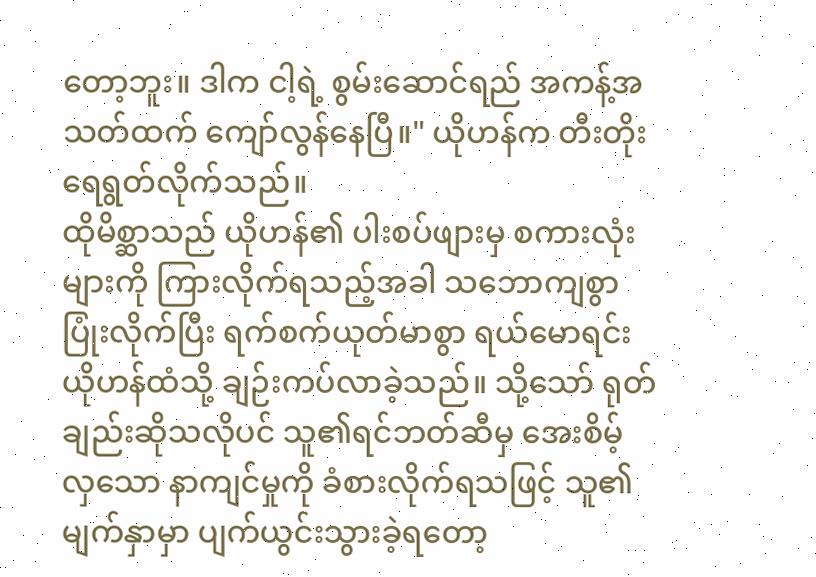တော့ဘူး။ ဒါက ငါ့ရဲ့ စွမ်းဆောင်ရည် အကန့်အသတ်ထက် ကျော်လွန်နေပြီ။" ယိုဟန်က တီးတိုးရေရွတ်လိုက်သည်။
ထိုမိစ္ဆာသည် ယိုဟန်၏ ပါးစပ်ဖျားမှ စကားလုံးများကို ကြားလိုက်ရသည့်အခါ သဘောကျစွာ ပြုံးလိုက်ပြီး ရက်စက်ယုတ်မာစွာ ရယ်မောရင်း ယိုဟန်ထံသို့ ချဉ်းကပ်လာခဲ့သည်။ သို့သော် ရုတ်ချည်းဆိုသလိုပင် သူ၏ရင်ဘတ်ဆီမှ အေးစိမ့်လှသော နာကျင်မှုကို ခံစားလိုက်ရသဖြင့် သူ၏မျက်နှာမှာ ပျက်ယွင်းသွားခဲ့ရတော့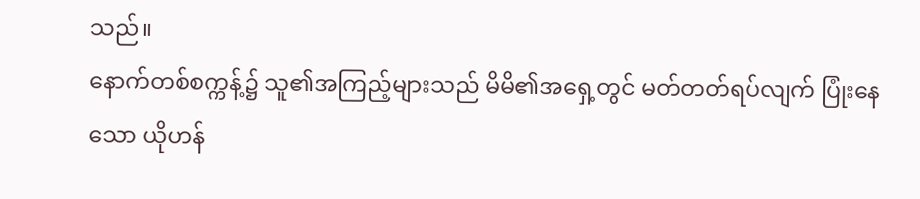သည်။
နောက်တစ်စက္ကန့်၌ သူ၏အကြည့်များသည် မိမိ၏အရှေ့တွင် မတ်တတ်ရပ်လျက် ပြုံးနေသော ယိုဟန်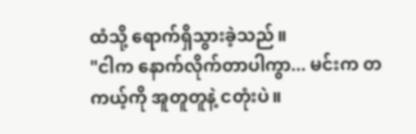ထံသို့ ရောက်ရှိသွားခဲ့သည်။
"ငါက နောက်လိုက်တာပါကွာ... မင်းက တကယ့်ကို အူတူတူနဲ့ ငတုံးပဲ။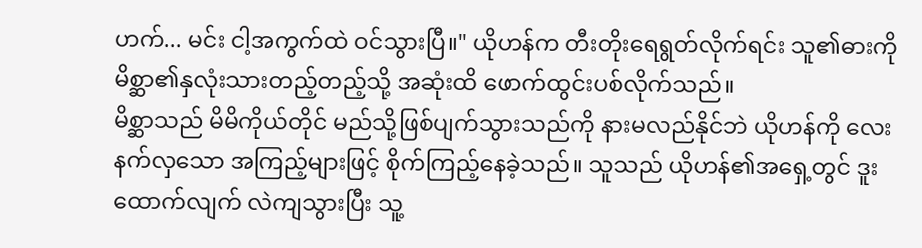ဟက်... မင်း ငါ့အကွက်ထဲ ဝင်သွားပြီ။" ယိုဟန်က တီးတိုးရေရွတ်လိုက်ရင်း သူ၏ဓားကို မိစ္ဆာ၏နှလုံးသားတည့်တည့်သို့ အဆုံးထိ ဖောက်ထွင်းပစ်လိုက်သည်။
မိစ္ဆာသည် မိမိကိုယ်တိုင် မည်သို့ဖြစ်ပျက်သွားသည်ကို နားမလည်နိုင်ဘဲ ယိုဟန်ကို လေးနက်လှသော အကြည့်များဖြင့် စိုက်ကြည့်နေခဲ့သည်။ သူသည် ယိုဟန်၏အရှေ့တွင် ဒူးထောက်လျက် လဲကျသွားပြီး သူ့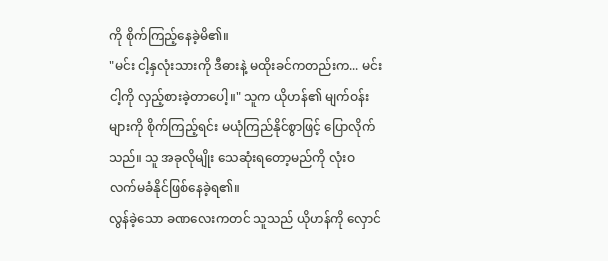ကို စိုက်ကြည့်နေခဲ့မိ၏။
"မင်း ငါ့နှလုံးသားကို ဒီဓားနဲ့ မထိုးခင်ကတည်းက... မင်း ငါ့ကို လှည့်စားခဲ့တာပေါ့။" သူက ယိုဟန်၏ မျက်ဝန်းများကို စိုက်ကြည့်ရင်း မယုံကြည်နိုင်စွာဖြင့် ပြောလိုက်သည်။ သူ အခုလိုမျိုး သေဆုံးရတော့မည်ကို လုံးဝ လက်မခံနိုင်ဖြစ်နေခဲ့ရ၏။
လွန်ခဲ့သော ခဏလေးကတင် သူသည် ယိုဟန်ကို လှောင်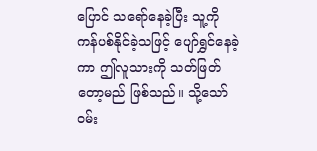ပြောင် သရော်နေခဲ့ပြီး သူ့ကို ကန်ပစ်နိုင်ခဲ့သဖြင့် ပျော်ရွှင်နေခဲ့ကာ ဤလူသားကို သတ်ဖြတ်တော့မည် ဖြစ်သည်။ သို့သော် ဝမ်း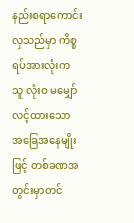နည်းစရာကောင်းလှသည်မှာ ကိစ္စရပ်အားလုံးက သူ လုံးဝ မမျှော်လင့်ထားသော အခြေအနေမျိုးဖြင့် တစ်ခဏအတွင်းမှာတင်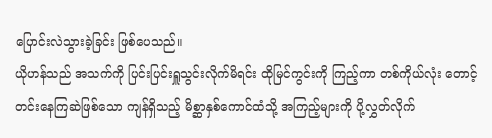ပြောင်းလဲသွားခဲ့ခြင်း ဖြစ်ပေသည်။
ယိုဟန်သည် အသက်ကို ပြင်းပြင်းရှူသွင်းလိုက်မိရင်း ထိုမြင်ကွင်းကို ကြည့်ကာ တစ်ကိုယ်လုံး တောင့်တင်းနေကြဆဲဖြစ်သော ကျန်ရှိသည့် မိစ္ဆာနှစ်ကောင်ထံသို့ အကြည့်များကို ပို့လွှတ်လိုက်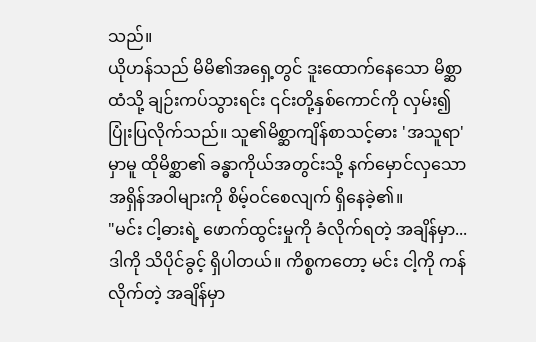သည်။
ယိုဟန်သည် မိမိ၏အရှေ့တွင် ဒူးထောက်နေသော မိစ္ဆာထံသို့ ချဉ်းကပ်သွားရင်း ၎င်းတို့နှစ်ကောင်ကို လှမ်း၍ ပြုံးပြလိုက်သည်။ သူ၏မိစ္ဆာကျိန်စာသင့်ဓား 'အသူရာ' မှာမူ ထိုမိစ္ဆာ၏ ခန္ဓာကိုယ်အတွင်းသို့ နက်မှောင်လှသော အရှိန်အဝါများကို စိမ့်ဝင်စေလျက် ရှိနေခဲ့၏။
"မင်း ငါ့ဓားရဲ့ ဖောက်ထွင်းမှုကို ခံလိုက်ရတဲ့ အချိန်မှာ... ဒါကို သိပိုင်ခွင့် ရှိပါတယ်။ ကိစ္စကတော့ မင်း ငါ့ကို ကန်လိုက်တဲ့ အချိန်မှာ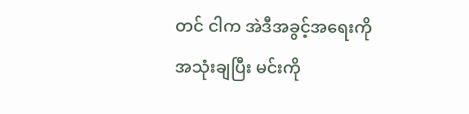တင် ငါက အဲဒီအခွင့်အရေးကို အသုံးချပြီး မင်းကို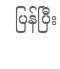ပြန်ပြီး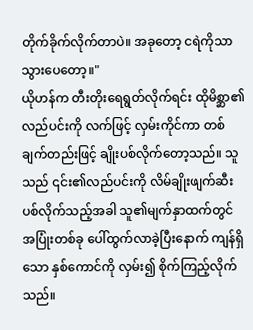တိုက်ခိုက်လိုက်တာပဲ။ အခုတော့ ငရဲကိုသာ သွားပေတော့။"
ယိုဟန်က တီးတိုးရေရွတ်လိုက်ရင်း ထိုမိစ္ဆာ၏ လည်ပင်းကို လက်ဖြင့် လှမ်းကိုင်ကာ တစ်ချက်တည်းဖြင့် ချိုးပစ်လိုက်တော့သည်။ သူသည် ၎င်း၏လည်ပင်းကို လိမ်ချိုးဖျက်ဆီးပစ်လိုက်သည့်အခါ သူ၏မျက်နှာထက်တွင် အပြုံးတစ်ခု ပေါ်ထွက်လာခဲ့ပြီးနောက် ကျန်ရှိသော နှစ်ကောင်ကို လှမ်း၍ စိုက်ကြည့်လိုက်သည်။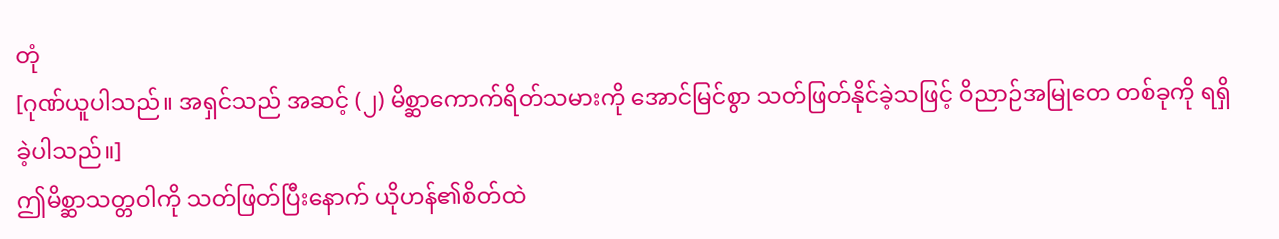တုံ
[ဂုဏ်ယူပါသည်။ အရှင်သည် အဆင့် (၂) မိစ္ဆာကောက်ရိတ်သမားကို အောင်မြင်စွာ သတ်ဖြတ်နိုင်ခဲ့သဖြင့် ဝိညာဉ်အမြုတေ တစ်ခုကို ရရှိခဲ့ပါသည်။]
ဤမိစ္ဆာသတ္တဝါကို သတ်ဖြတ်ပြီးနောက် ယိုဟန်၏စိတ်ထဲ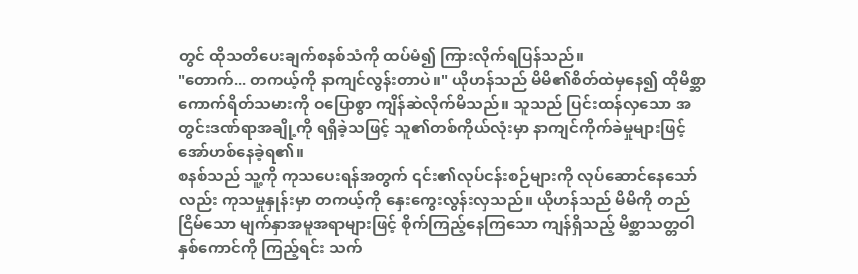တွင် ထိုသတိပေးချက်စနစ်သံကို ထပ်မံ၍ ကြားလိုက်ရပြန်သည်။
"တောက်... တကယ့်ကို နာကျင်လွန်းတာပဲ။" ယိုဟန်သည် မိမိ၏စိတ်ထဲမှနေ၍ ထိုမိစ္ဆာကောက်ရိတ်သမားကို ဝပြောစွာ ကျိန်ဆဲလိုက်မိသည်။ သူသည် ပြင်းထန်လှသော အတွင်းဒဏ်ရာအချို့ကို ရရှိခဲ့သဖြင့် သူ၏တစ်ကိုယ်လုံးမှာ နာကျင်ကိုက်ခဲမှုများဖြင့် အော်ဟစ်နေခဲ့ရ၏။
စနစ်သည် သူ့ကို ကုသပေးရန်အတွက် ၎င်း၏လုပ်ငန်းစဉ်များကို လုပ်ဆောင်နေသော်လည်း ကုသမှုနှုန်းမှာ တကယ့်ကို နှေးကွေးလွန်းလှသည်။ ယိုဟန်သည် မိမိကို တည်ငြိမ်သော မျက်နှာအမူအရာများဖြင့် စိုက်ကြည့်နေကြသော ကျန်ရှိသည့် မိစ္ဆာသတ္တဝါနှစ်ကောင်ကို ကြည့်ရင်း သက်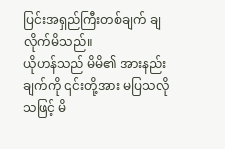ပြင်းအရှည်ကြီးတစ်ချက် ချလိုက်မိသည်။
ယိုဟန်သည် မိမိ၏ အားနည်းချက်ကို ၎င်းတို့အား မပြသလိုသဖြင့် မိ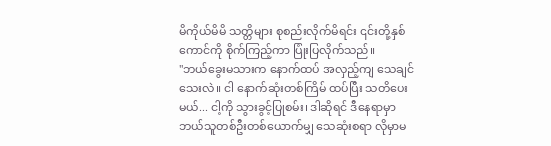မိကိုယ်မိမိ သတ္တိများ စုစည်းလိုက်မိရင်း ၎င်းတို့နှစ်ကောင်ကို စိုက်ကြည့်ကာ ပြုံးပြလိုက်သည်။
"ဘယ်ခွေးမသားက နောက်ထပ် အလှည့်ကျ သေချင်သေးလဲ။ ငါ နောက်ဆုံးတစ်ကြိမ် ထပ်ပြီး သတိပေးမယ်... ငါ့ကို သွားခွင့်ပြုစမ်း၊ ဒါဆိုရင် ဒီနေရာမှာ ဘယ်သူတစ်ဦးတစ်ယောက်မျှ သေဆုံးစရာ လိုမှာမ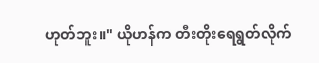ဟုတ်ဘူး။" ယိုဟန်က တီးတိုးရေရွတ်လိုက်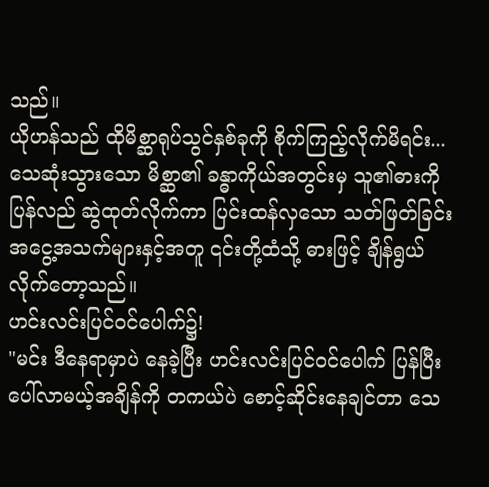သည်။
ယိုဟန်သည် ထိုမိစ္ဆာရုပ်သွင်နှစ်ခုကို စိုက်ကြည့်လိုက်မိရင်း... သေဆုံးသွားသော မိစ္ဆာ၏ ခန္ဓာကိုယ်အတွင်းမှ သူ၏ဓားကို ပြန်လည် ဆွဲထုတ်လိုက်ကာ ပြင်းထန်လှသော သတ်ဖြတ်ခြင်းအငွေ့အသက်များနှင့်အတူ ၎င်းတို့ထံသို့ ဓားဖြင့် ချိန်ရွယ်လိုက်တော့သည်။
ဟင်းလင်းပြင်ဝင်ပေါက်၌!
"မင်း ဒီနေရာမှာပဲ နေခဲ့ပြီး ဟင်းလင်းပြင်ဝင်ပေါက် ပြန်ပြီး ပေါ်လာမယ့်အချိန်ကို တကယ်ပဲ စောင့်ဆိုင်းနေချင်တာ သေ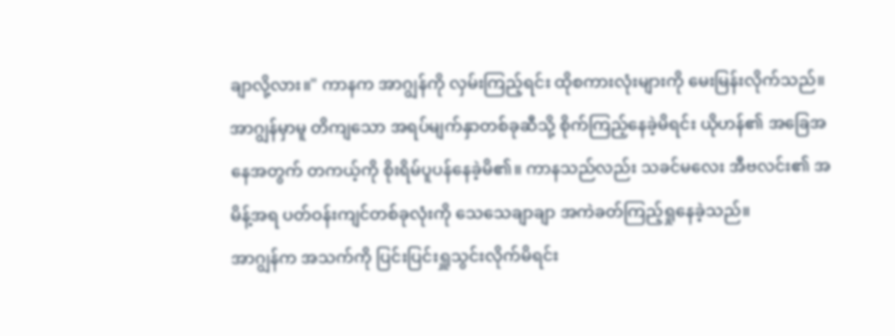ချာလို့လား။" ကာနက အာဂျွန်ကို လှမ်းကြည့်ရင်း ထိုစကားလုံးများကို မေးမြန်းလိုက်သည်။
အာဂျွန်မှာမူ တိကျသော အရပ်မျက်နှာတစ်ခုဆီသို့ စိုက်ကြည့်နေခဲ့မိရင်း ယိုဟန်၏ အခြေအနေအတွက် တကယ့်ကို စိုးရိမ်ပူပန်နေခဲ့မိ၏။ ကာနသည်လည်း သခင်မလေး အီဗလင်း၏ အမိန့်အရ ပတ်ဝန်းကျင်တစ်ခုလုံးကို သေသေချာချာ အကဲခတ်ကြည့်ရှုနေခဲ့သည်။
အာဂျွန်က အသက်ကို ပြင်းပြင်းရှူသွင်းလိုက်မိရင်း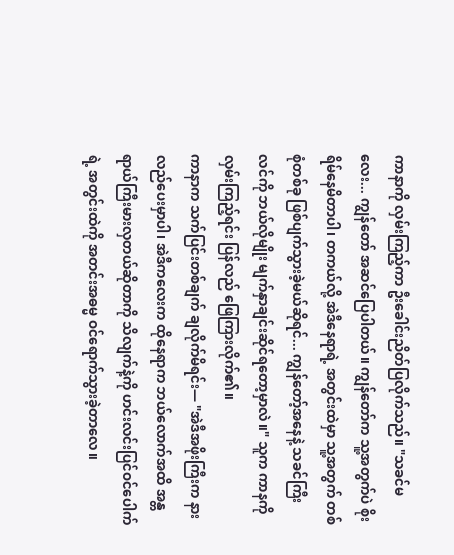ကာနာကို လှမ်းကြည့်ကာ ဦးခေါင်းညိတ်ပြလိုက်သည်။ "သခင်မလေး... ကျွန်တော် အဆင်ပြေပါတယ်။ ကျွန်တော်က သူ့အတွက်ပဲ စိုးရိမ်နေမိတာပါ၊ တကယ်လို့ အဲဒီနေရာရဲ့ အတွင်းထဲမှာ သူ့အတွက် တစ်စုံတစ်ခု ဖြစ်ပျက်သွားခဲ့မယ်ဆိုရင်... ကျွန်တော့်အနေနဲ့ သခင်ကြီးလင်ကို ဘယ်လိုမျိုး မျက်နှာချင်းဆိုင်ရတော့မှာလဲ။" သူက ကာနကို လှမ်းကြည့်ရင်း ပြန်လည် ဖြေကြားလိုက်၏။
ကာနာက သက်ပြင်းတစ်ချက် ချလိုက်မိရင်း— "အဲဒီအဖိုးကြီးက နားလည်ပေးမှာပါ၊ အဲဒီကလေးက ထိုနေရာက ဘယ်လောက်အထိ အန္တရာယ်ကြီးမားလှတယ်ဆိုတာကို သိလျက်နဲ့ကို ဟင်းလင်းပြင်ဝင်ပေါက်ရဲ့ အတွင်းထဲကို အတင်းအဓမ္မ ဝင်ရောက်သွားခဲ့တာလေ။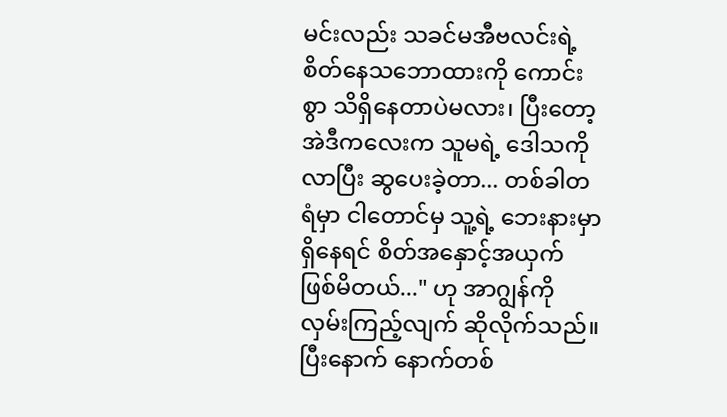မင်းလည်း သခင်မအီဗလင်းရဲ့ စိတ်နေသဘောထားကို ကောင်းစွာ သိရှိနေတာပဲမလား၊ ပြီးတော့ အဲဒီကလေးက သူမရဲ့ ဒေါသကို လာပြီး ဆွပေးခဲ့တာ... တစ်ခါတရံမှာ ငါတောင်မှ သူ့ရဲ့ ဘေးနားမှာရှိနေရင် စိတ်အနှောင့်အယှက် ဖြစ်မိတယ်..." ဟု အာဂျွန်ကို လှမ်းကြည့်လျက် ဆိုလိုက်သည်။
ပြီးနောက် နောက်တစ်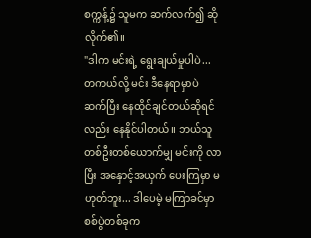စက္ကန့်၌ သူမက ဆက်လက်၍ ဆိုလိုက်၏။
"ဒါက မင်းရဲ့ ရွေးချယ်မှုပါပဲ... တကယ်လို့ မင်း ဒီနေရာမှာပဲ ဆက်ပြီး နေထိုင်ချင်တယ်ဆိုရင်လည်း နေနိုင်ပါတယ်။ ဘယ်သူတစ်ဦးတစ်ယောက်မျှ မင်းကို လာပြီး အနှောင့်အယှက် ပေးကြမှာ မဟုတ်ဘူး... ဒါပေမဲ့ မကြာခင်မှာ စစ်ပွဲတစ်ခုက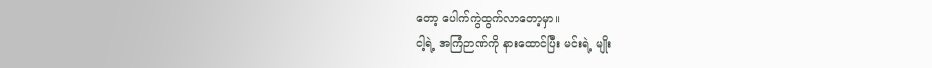တော့ ပေါက်ကွဲထွက်လာတော့မှာ။
ငါ့ရဲ့ အကြံဉာဏ်ကို နားထောင်ပြီး မင်းရဲ့ မျိုး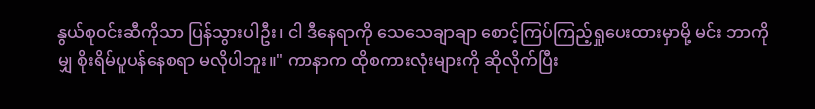နွယ်စုဝင်းဆီကိုသာ ပြန်သွားပါဦး၊ ငါ ဒီနေရာကို သေသေချာချာ စောင့်ကြပ်ကြည့်ရှုပေးထားမှာမို့ မင်း ဘာကိုမျှ စိုးရိမ်ပူပန်နေစရာ မလိုပါဘူး။" ကာနာက ထိုစကားလုံးများကို ဆိုလိုက်ပြီး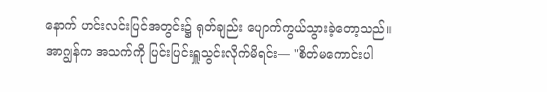နောက် ဟင်းလင်းပြင်အတွင်း၌ ရုတ်ချည်း ပျောက်ကွယ်သွားခဲ့တော့သည်။
အာဂျွန်က အသက်ကို ပြင်းပြင်းရှူသွင်းလိုက်မိရင်း— "စိတ်မကောင်းပါ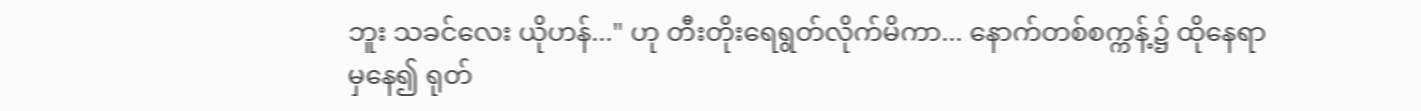ဘူး သခင်လေး ယိုဟန်..." ဟု တီးတိုးရေရွတ်လိုက်မိကာ... နောက်တစ်စက္ကန့်၌ ထိုနေရာမှနေ၍ ရုတ်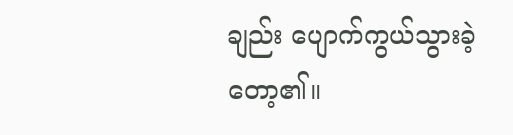ချည်း ပျောက်ကွယ်သွားခဲ့တော့၏။